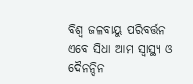ବିଶ୍ୱ ଜଳବାୟୁ ପରିବର୍ତ୍ତନ ଏବେ ସିଧା ଆମ ସ୍ୱାସ୍ଥ୍ୟ ଓ ଦୈନନ୍ଦିନ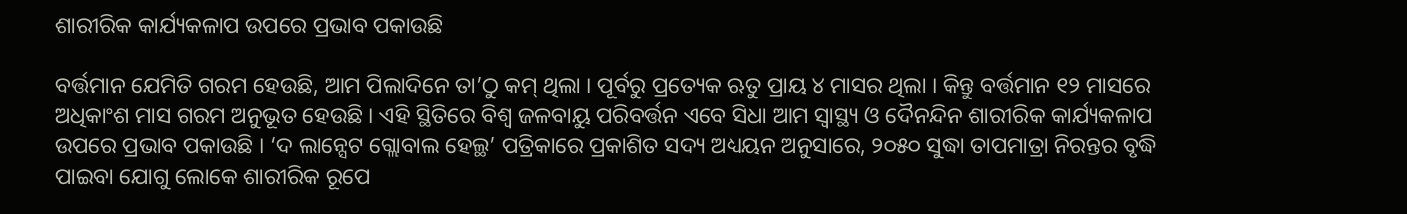ଶାରୀରିକ କାର୍ଯ୍ୟକଳାପ ଉପରେ ପ୍ରଭାବ ପକାଉଛି

ବର୍ତ୍ତମାନ ଯେମିତି ଗରମ ହେଉଛି, ଆମ ପିଲାଦିନେ ତା’ଠୁ କମ୍ ଥିଲା । ପୂର୍ବରୁ ପ୍ରତ୍ୟେକ ଋତୁ ପ୍ରାୟ ୪ ମାସର ଥିଲା । କିନ୍ତୁ ବର୍ତ୍ତମାନ ୧୨ ମାସରେ ଅଧିକାଂଶ ମାସ ଗରମ ଅନୁଭୂତ ହେଉଛି । ଏହି ସ୍ଥିତିରେ ବିଶ୍ୱ ଜଳବାୟୁ ପରିବର୍ତ୍ତନ ଏବେ ସିଧା ଆମ ସ୍ୱାସ୍ଥ୍ୟ ଓ ଦୈନନ୍ଦିନ ଶାରୀରିକ କାର୍ଯ୍ୟକଳାପ ଉପରେ ପ୍ରଭାବ ପକାଉଛି । ‘ଦ ଲାନ୍ସେଟ ଗ୍ଲୋବାଲ ହେଲ୍ଥ’ ପତ୍ରିକାରେ ପ୍ରକାଶିତ ସଦ୍ୟ ଅଧ୍ୟୟନ ଅନୁସାରେ, ୨୦୫୦ ସୁଦ୍ଧା ତାପମାତ୍ରା ନିରନ୍ତର ବୃଦ୍ଧି ପାଇବା ଯୋଗୁ ଲୋକେ ଶାରୀରିକ ରୂପେ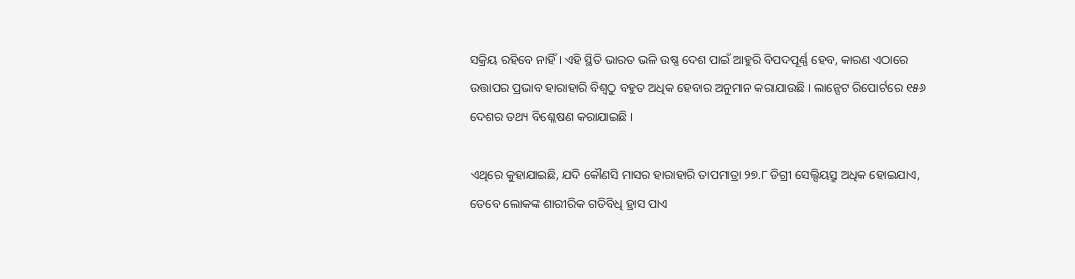ସକ୍ରିୟ ରହିବେ ନାହିଁ । ଏହି ସ୍ଥିତି ଭାରତ ଭଳି ଉଷ୍ଣ ଦେଶ ପାଇଁ ଆହୁରି ବିପଦପୂର୍ଣ୍ଣ ହେବ, କାରଣ ଏଠାରେ ଉତ୍ତାପର ପ୍ରଭାବ ହାରାହାରି ବିଶ୍ୱଠୁ ବହୁତ ଅଧିକ ହେବାର ଅନୁମାନ କରାଯାଉଛି । ଲାନ୍ସେଟ ରିପୋର୍ଟରେ ୧୫୬ ଦେଶର ତଥ୍ୟ ବିଶ୍ଳେଷଣ କରାଯାଇଛି ।

ଏଥିରେ କୁହାଯାଇଛି, ଯଦି କୌଣସି ମାସର ହାରାହାରି ତାପମାତ୍ରା ୨୭.୮ ଡିଗ୍ରୀ ସେଲ୍ସିୟସ୍ରୁ ଅଧିକ ହୋଇଯାଏ, ତେବେ ଲୋକଙ୍କ ଶାରୀରିକ ଗତିବିଧି ହ୍ରାସ ପାଏ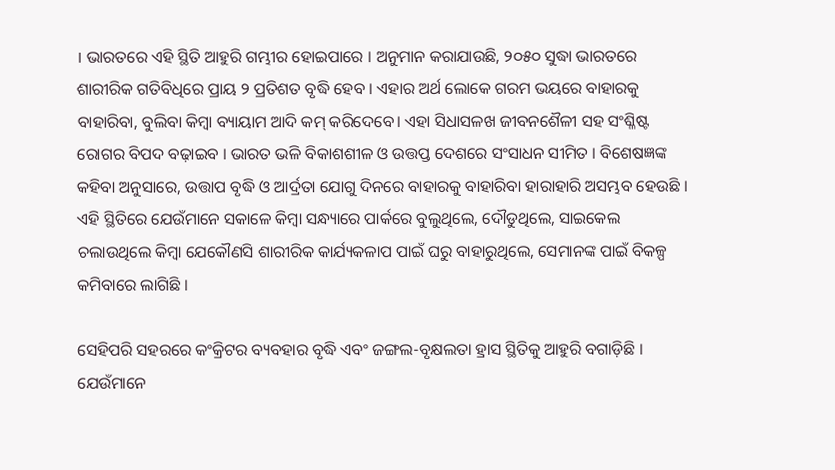। ଭାରତରେ ଏହି ସ୍ଥିତି ଆହୁରି ଗମ୍ଭୀର ହୋଇପାରେ । ଅନୁମାନ କରାଯାଉଛି, ୨୦୫୦ ସୁଦ୍ଧା ଭାରତରେ ଶାରୀରିକ ଗତିବିଧିରେ ପ୍ରାୟ ୨ ପ୍ରତିଶତ ବୃଦ୍ଧି ହେବ । ଏହାର ଅର୍ଥ ଲୋକେ ଗରମ ଭୟରେ ବାହାରକୁ ବାହାରିବା, ବୁଲିବା କିମ୍ବା ବ୍ୟାୟାମ ଆଦି କମ୍ କରିଦେବେ। ଏହା ସିଧାସଳଖ ଜୀବନଶୈଳୀ ସହ ସଂଶ୍ଳିଷ୍ଟ ରୋଗର ବିପଦ ବଢ଼ାଇବ । ଭାରତ ଭଳି ବିକାଶଶୀଳ ଓ ଉତ୍ତପ୍ତ ଦେଶରେ ସଂସାଧନ ସୀମିତ । ବିଶେଷଜ୍ଞଙ୍କ କହିବା ଅନୁସାରେ, ଉତ୍ତାପ ବୃଦ୍ଧି ଓ ଆର୍ଦ୍ରତା ଯୋଗୁ ଦିନରେ ବାହାରକୁ ବାହାରିବା ହାରାହାରି ଅସମ୍ଭବ ହେଉଛି । ଏହି ସ୍ଥିତିରେ ଯେଉଁମାନେ ସକାଳେ କିମ୍ବା ସନ୍ଧ୍ୟାରେ ପାର୍କରେ ବୁଲୁଥିଲେ, ଦୌଡୁଥିଲେ, ସାଇକେଲ ଚଲାଉଥିଲେ କିମ୍ବା ଯେକୌଣସି ଶାରୀରିକ କାର୍ଯ୍ୟକଳାପ ପାଇଁ ଘରୁ ବାହାରୁଥିଲେ, ସେମାନଙ୍କ ପାଇଁ ବିକଳ୍ପ କମିବାରେ ଲାଗିଛି ।

ସେହିପରି ସହରରେ କଂକ୍ରିଟର ବ୍ୟବହାର ବୃଦ୍ଧି ଏବଂ ଜଙ୍ଗଲ-ବୃକ୍ଷଲତା ହ୍ରାସ ସ୍ଥିତିକୁ ଆହୁରି ବଗାଡ଼ିଛି । ଯେଉଁମାନେ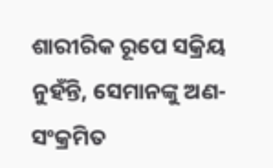ଶାରୀରିକ ରୂପେ ସକ୍ରିୟ ନୁହଁନ୍ତି, ସେମାନଙ୍କୁ ଅଣ-ସଂକ୍ରମିତ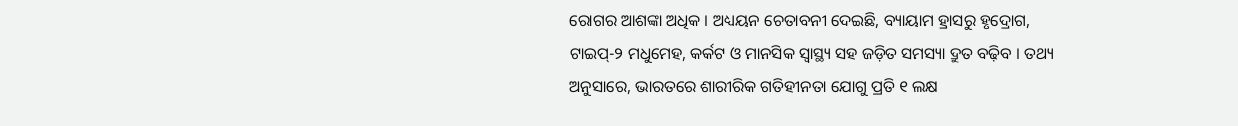ରୋଗର ଆଶଙ୍କା ଅଧିକ । ଅଧ୍ୟୟନ ଚେତାବନୀ ଦେଇଛି, ବ୍ୟାୟାମ ହ୍ରାସରୁ ହୃଦ୍ରୋଗ, ଟାଇପ୍-୨ ମଧୁମେହ, କର୍କଟ ଓ ମାନସିକ ସ୍ୱାସ୍ଥ୍ୟ ସହ ଜଡ଼ିତ ସମସ୍ୟା ଦ୍ରୁତ ବଢ଼ିବ । ତଥ୍ୟ ଅନୁସାରେ, ଭାରତରେ ଶାରୀରିକ ଗତିହୀନତା ଯୋଗୁ ପ୍ରତି ୧ ଲକ୍ଷ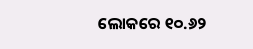ଲୋକରେ ୧୦.୬୨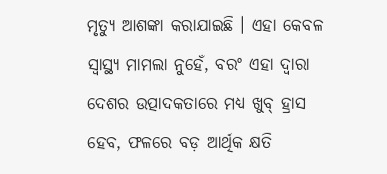ମୃତ୍ୟୁ ଆଶଙ୍କା କରାଯାଇଛି । ଏହା କେବଳ ସ୍ୱାସ୍ଥ୍ୟ ମାମଲା ନୁହେଁ, ବରଂ ଏହା ଦ୍ୱାରା ଦେଶର ଉତ୍ପାଦକତାରେ ମଧ୍ୟ ଖୁବ୍ ହ୍ରାସ ହେବ, ଫଳରେ ବଡ଼ ଆର୍ଥିକ କ୍ଷତି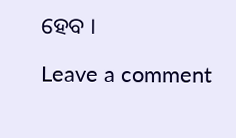ହେବ ।

Leave a comment